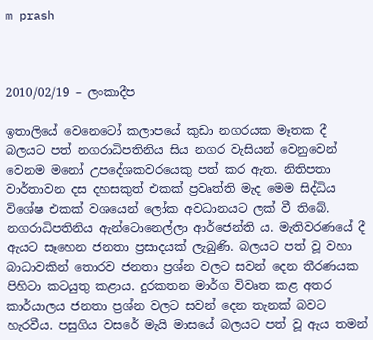m prash



2010/02/19 – ලංකාදීප

ඉතාලියේ වෙනෙටෝ කලාපයේ කුඩා නගරයක මෑතක දී බලයට පත් නගරාධිපතිනිය සිය නගර වැසියන් වෙනුවෙන් වෙනම මනෝ උපදේශකවරයෙකු පත් කර ඇත. නිතිපතා වාර්තාවන දස දහසකුත් එකක් ප්‍රවෘත්ති මැද මෙම සිද්ධිය විශේෂ එකක් වශයෙන් ලෝක අවධානයට ලක් වී තිබේ. නගරාධිපතිනිය ඇන්ටොනෙල්ලා ආර්ජෙන්ති ය. මැතිවරණයේ දී ඇයට සෑහෙන ජනතා ප්‍රසාදයක් ලැබුණි. බලයට පත් වූ වහා බාධාවකින් තොරව ජනතා ප්‍රශ්න වලට සවන් දෙන තීරණයක පිහිටා කටයුතු කළාය. දුරකතන මාර්ග විවෘත කළ අතර කාර්යාලය ජනතා ප්‍රශ්න වලට සවන් දෙන තැනක් බවට හැරවීය. පසුගිය වසරේ මැයි මාසයේ බලයට පත් වූ ඇය තමන්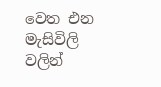වෙත එන මැසිවිලි වලින්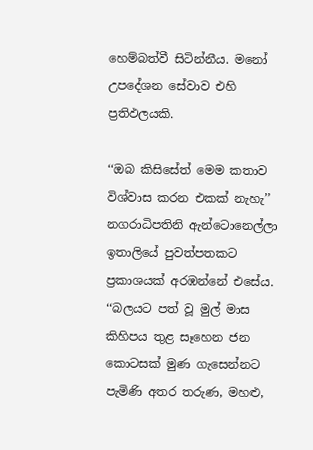හෙම්බත්වී සිටින්නීය. මනෝ උපදේශන සේවාව එහි ප්‍රතිඵලයකි.

‘‘ඔබ කිසිසේත් මෙම කතාව විශ්වාස කරන එකක් නැහැ’’ නගරාධිපතිනි ඇන්ටොනෙල්ලා ඉතාලියේ පුවත්පතකට ප්‍රකාශයක් අරඹන්නේ එසේය. ‘‘බලයට පත් වූ මුල් මාස කිහිපය තුළ සෑහෙන ජන කොටසක් මුණ ගැසෙන්නට පැමිණි අතර තරුණ, මහළු,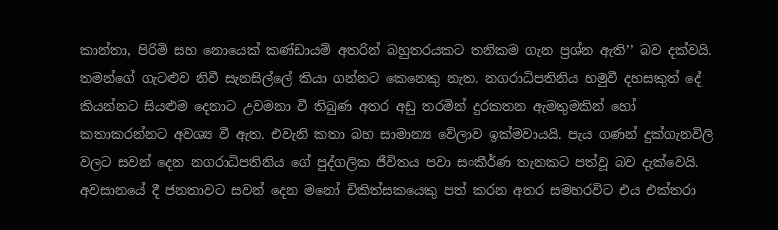කාන්තා, පිරිමි සහ නොයෙක් කණ්ඩායම් අතරින් බහුතරයකට තනිකම ගැන ප්‍රශ්න ඇති’’ බව දක්වයි. තමන්ගේ ගැටළුව නිවී සැනසිල්ලේ කියා ගන්නට කෙනෙකු නැත. නගරාධිපතිනිය හමුවී දහසකුත් දේ කියන්නට සියළුම දෙනාට උවමනා වී තිබුණ අතර අඩු තරමින් දුරකතන ඇමතුමකින් හෝ කතාකරන්නට අවශ්‍ය වී ඇත. එවැනි කතා බහ සාමාන්‍ය වේලාව ඉක්මවායයි. පැය ගණන් දුක්ගැනවිලි වලට සවන් දෙන නගරාධිපතිනිය ගේ පුද්ගලික ජීවිතය පවා සංකීර්ණ තැනකට පත්වූ බව දැක්වෙයි. අවසානයේ දී ජනතාවට සවන් දෙන මනෝ චිකිත්සකයෙකු පත් කරන අතර සමහරවිට එය එක්තරා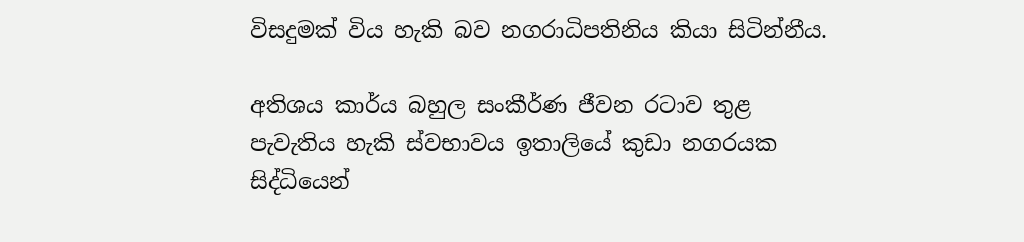විසදුමක් විය හැකි බව නගරාධිපතිනිය කියා සිටින්නීය.

අතිශය කාර්ය බහුල සංකීර්ණ ජීවන රටාව තුළ පැවැතිය හැකි ස්වභාවය ඉතාලියේ කුඩා නගරයක සිද්ධියෙන්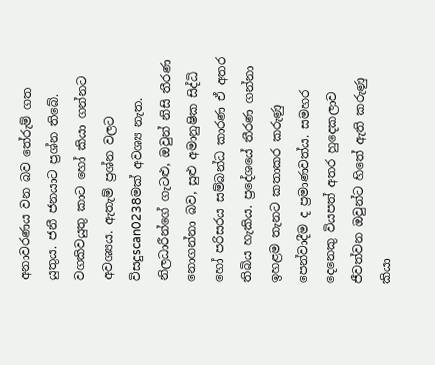අනාවරණය වන බව තේරුම් ගත යුතුය. ජනී ජනයාට ප්‍රශ්න තිබේ. වගකිවයුතු කාට හෝ කියා ගන්නට අවශ්‍යය. ඇතැම් ප්‍රශ්න වලට විසදුscan0238මක් අවශ්‍ය නැත. නිලධාරීන්ගේ ගැටළු, ඔවුන් නිසි තීරණ නොගන්නා බව, සුළු අමානුෂික සිද්ධි හෝ පරිසරය සම්බන්ධ කාරණ ඒ අතර තිබිය හැකිය. ප්‍රදේශයේ තීරණ ගන්නා ඉහළම තැනට කතාකර කරුණු පෙන්වාදීම ද ප්‍රමාණවත්ය. සමහර දෙනෙකු වියපත් අතර හුදෙකලාව ජීවත්වන ඔවුන්ට හිතේ ඇති කරුණු කියා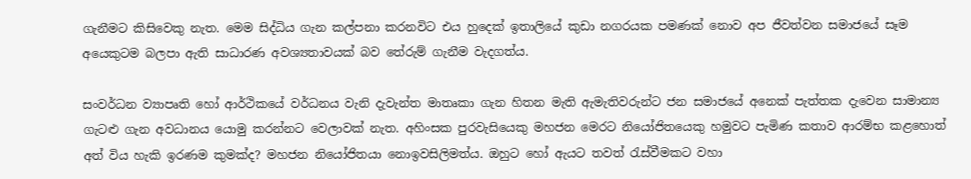ගැනීමට කිසිවෙකු නැත. මෙම සිද්ධිය ගැන කල්පනා කරනවිට එය හුදෙක් ඉතාලියේ කුඩා නගරයක පමණක් නොව අප ජීවත්වන සමාජයේ සෑම අයෙකුටම බලපා ඇති සාධාරණ අවශ්‍යතාවයක් බව තේරුම් ගැනීම වැදගත්ය.

සංවර්ධන ව්‍යාපෘති හෝ ආර්ථිකයේ වර්ධනය වැනි දැවැන්ත මාතෘකා ගැන හිතන මැති ඇමැතිවරුන්ට ජන සමාජයේ අනෙක් පැත්තක දැවෙන සාමාන්‍ය ගැටළු ගැන අවධානය යොමු කරන්නට වෙලාවක් නැත. අහිංසක පුරවැසියෙකු මහජන මෙරට නියෝජිතයෙකු හමුවට පැමිණ කතාව ආරම්භ කළහොත් අත් විය හැකි ඉරණම කුමක්ද? මහජන නියෝජිතයා නොඉවසිලිමත්ය. ඔහුට හෝ ඇයට තවත් රැස්වීමකට වහා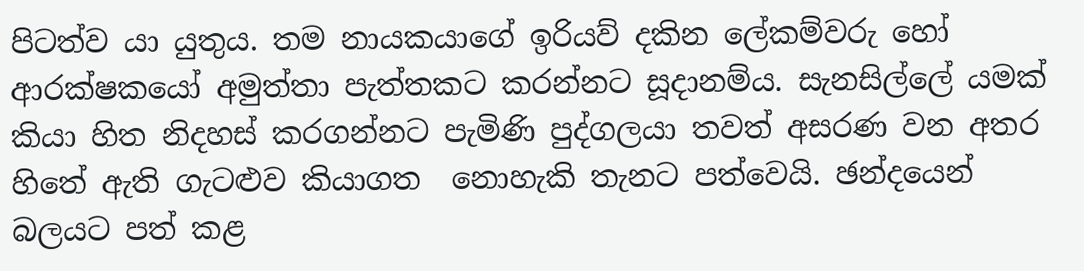පිටත්ව යා යුතුය. තම නායකයාගේ ඉරියව් දකින ලේකම්වරු හෝ ආරක්ෂකයෝ අමුත්තා පැත්තකට කරන්නට සූදානම්ය. සැනසිල්ලේ යමක් කියා හිත නිදහස් කරගන්නට පැමිණි පුද්ගලයා තවත් අසරණ වන අතර හිතේ ඇති ගැටළුව කියාගත  නොහැකි තැනට පත්වෙයි. ඡන්දයෙන් බලයට පත් කළ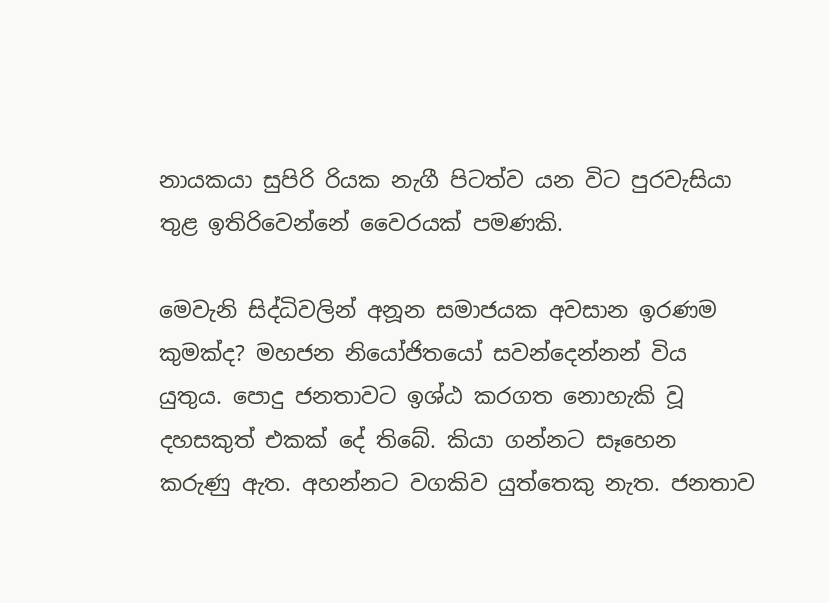නායකයා සුපිරි රියක නැගී පිටත්ව යන විට පුරවැසියා තුළ ඉතිරිවෙන්නේ වෛරයක් පමණකි.

මෙවැනි සිද්ධිවලින් අනූන සමාජයක අවසාන ඉරණම කුමක්ද? මහජන නියෝජිතයෝ සවන්දෙන්නන් විය යුතුය. පොදු ජනතාවට ඉශ්ඨ කරගත නොහැකි වූ දහසකුත් එකක් දේ තිබේ. කියා ගන්නට සෑහෙන කරුණු ඇත. අහන්නට වගකිව යුත්තෙකු නැත. ජනතාව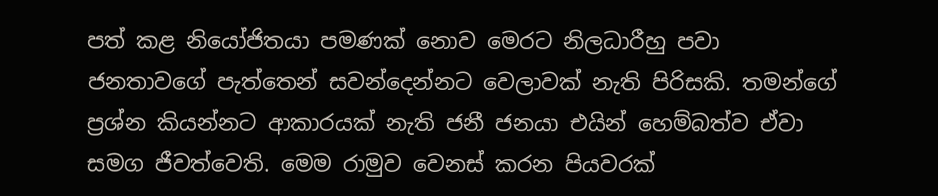පත් කළ නියෝජිතයා පමණක් නොව මෙරට නිලධාරීහු පවා ජනතාවගේ පැත්තෙන් සවන්දෙන්නට වෙලාවක් නැති පිරිසකි. තමන්ගේ ප්‍රශ්න කියන්නට ආකාරයක් නැති ජනී ජනයා එයින් හෙම්බත්ව ඒවා සමග ජීවත්වෙති. මෙම රාමුව වෙනස් කරන පියවරක්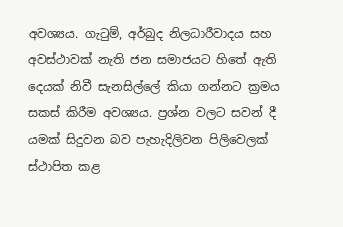අවශ්‍යය. ගැටුම්, අර්බුද නිලධාරීවාදය සහ අවස්ථාවක් නැති ජන සමාජයට හිතේ ඇති දෙයක් නිවී සැනසිල්ලේ කියා ගන්නට ක්‍රමය සකස් කිරීම අවශ්‍යය. ප්‍රශ්න වලට සවන් දී යමක් සිදුවන බව පැහැදිලිවන පිලිවෙලක් ස්ථාපිත කළ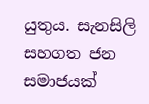යුතුය. සැනසිලි සහගත ජන සමාජයක්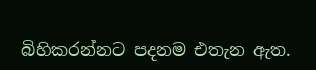බිහිකරන්නට පදනම එතැන ඇත.